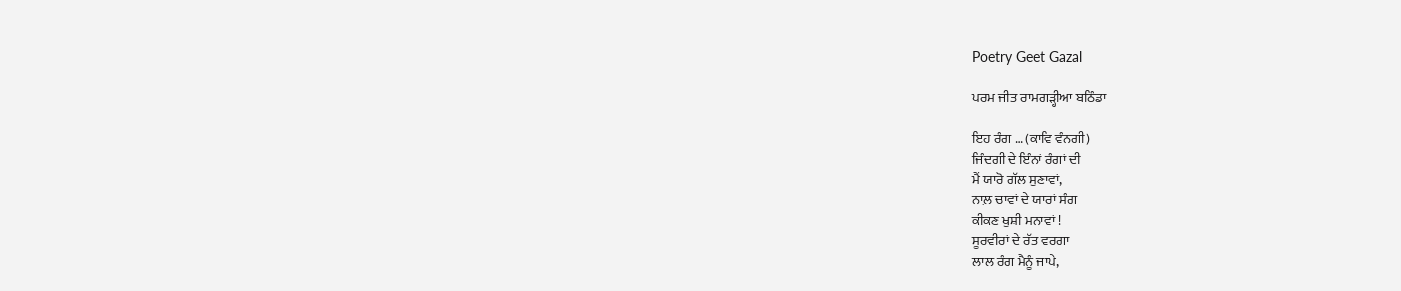Poetry Geet Gazal

ਪਰਮ ਜੀਤ ਰਾਮਗੜ੍ਹੀਆ ਬਠਿੰਡਾ

ਇਹ ਰੰਗ … (ਕਾਵਿ ਵੰਨਗੀ)
ਜਿੰਦਗੀ ਦੇ ਇੰਨਾਂ ਰੰਗਾਂ ਦੀ
ਮੈਂ ਯਾਰੋ ਗੱਲ ਸੁਣਾਵਾਂ,
ਨਾਲ਼ ਚਾਵਾਂ ਦੇ ਯਾਰਾਂ ਸੰਗ
ਕੀਕਣ ਖੁਸ਼ੀ ਮਨਾਵਾਂ !
ਸੂਰਵੀਰਾਂ ਦੇ ਰੱਤ ਵਰਗਾ
ਲਾਲ ਰੰਗ ਮੈਨੂੰ ਜਾਪੇ,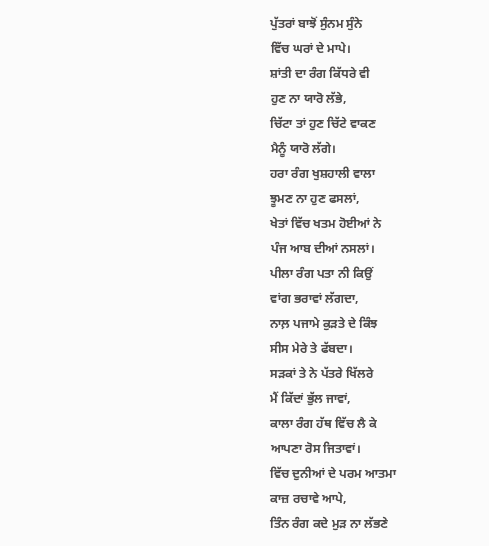ਪੁੱਤਰਾਂ ਬਾਝੋਂ ਸੁੰਨਮ ਸੁੰਨੇ
ਵਿੱਚ ਘਰਾਂ ਦੇ ਮਾਪੇ।
ਸ਼ਾਂਤੀ ਦਾ ਰੰਗ ਕਿੱਧਰੇ ਵੀ
ਹੁਣ ਨਾ ਯਾਰੋ ਲੱਭੇ,
ਚਿੱਟਾ ਤਾਂ ਹੁਣ ਚਿੱਟੇ ਵਾਕਣ
ਮੈਨੂੰ ਯਾਰੋ ਲੱਗੇ।
ਹਰਾ ਰੰਗ ਖੁਸ਼ਹਾਲੀ ਵਾਲਾ
ਝੂਮਣ ਨਾ ਹੁਣ ਫਸਲਾਂ,
ਖੇਤਾਂ ਵਿੱਚ ਖਤਮ ਹੋਈਆਂ ਨੇ
ਪੰਜ ਆਬ ਦੀਆਂ ਨਸਲਾਂ।
ਪੀਲਾ ਰੰਗ ਪਤਾ ਨੀ ਕਿਉਂ
ਵਾਂਗ ਭਰਾਵਾਂ ਲੱਗਦਾ,
ਨਾਲ਼ ਪਜਾਮੇ ਕੁੜਤੇ ਦੇ ਕਿੰਝ
ਸੀਸ ਮੇਰੇ ਤੇ ਫੱਬਦਾ।
ਸੜਕਾਂ ਤੇ ਨੇ ਪੱਤਰੇ ਖਿੱਲਰੇ
ਮੈਂ ਕਿੱਦਾਂ ਭੁੱਲ ਜਾਵਾਂ,
ਕਾਲਾ ਰੰਗ ਹੱਥ ਵਿੱਚ ਲੈ ਕੇ
ਆਪਣਾ ਰੋਸ ਜਿਤਾਵਾਂ।
ਵਿੱਚ ਦੁਨੀਆਂ ਦੇ ਪਰਮ ਆਤਮਾ
ਕਾਜ਼ ਰਚਾਵੇ ਆਪੇ,
ਤਿੰਨ ਰੰਗ ਕਦੇ ਮੁੜ ਨਾ ਲੱਭਣੇ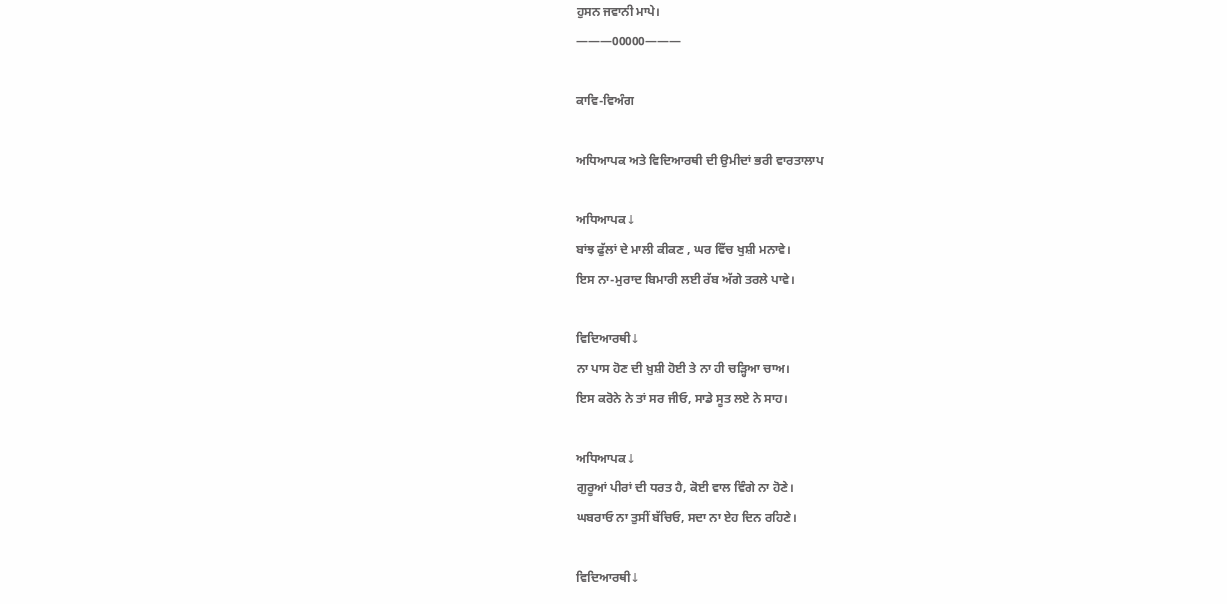ਹੁਸਨ ਜਵਾਨੀ ਮਾਪੇ।
———00000———

ਕਾਵਿ-ਵਿਅੰਗ

ਅਧਿਆਪਕ ਅਤੇ ਵਿਦਿਆਰਥੀ ਦੀ ਉਮੀਦਾਂ ਭਰੀ ਵਾਰਤਾਲਾਪ

ਅਧਿਆਪਕ↓
ਬਾਂਝ ਫੁੱਲਾਂ ਦੇ ਮਾਲੀ ਕੀਕਣ , ਘਰ ਵਿੱਚ ਖੁਸ਼ੀ ਮਨਾਵੇ।
ਇਸ ਨਾ-ਮੁਰਾਦ ਬਿਮਾਰੀ ਲਈ ਰੱਬ ਅੱਗੇ ਤਰਲੇ ਪਾਵੇ।

ਵਿਦਿਆਰਥੀ↓
ਨਾ ਪਾਸ ਹੋਣ ਦੀ ਖ਼ੁਸ਼ੀ ਹੋਈ ਤੇ ਨਾ ਹੀ ਚਡ਼੍ਹਿਆ ਚਾਅ।
ਇਸ ਕਰੋਨੇ ਨੇ ਤਾਂ ਸਰ ਜੀਓ, ਸਾਡੇ ਸੂਤ ਲਏ ਨੇ ਸਾਹ।

ਅਧਿਆਪਕ↓
ਗੁਰੂਆਂ ਪੀਰਾਂ ਦੀ ਧਰਤ ਹੈ, ਕੋਈ ਵਾਲ ਵਿੰਗੇ ਨਾ ਹੋਣੇ।
ਘਬਰਾਓ ਨਾ ਤੁਸੀਂ ਬੱਚਿਓ, ਸਦਾ ਨਾ ਏਹ ਦਿਨ ਰਹਿਣੇ।

ਵਿਦਿਆਰਥੀ↓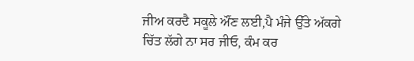ਜੀਅ ਕਰਦੈ ਸਕੂਲੇ ਔਂਣ ਲਈ,ਪੈ ਮੰਜੇ ਉੱਤੇ ਅੱਕਗੇ
ਚਿੱਤ ਲੱਗੇ ਨਾ ਸਰ ਜੀਓ, ਕੰਮ ਕਰ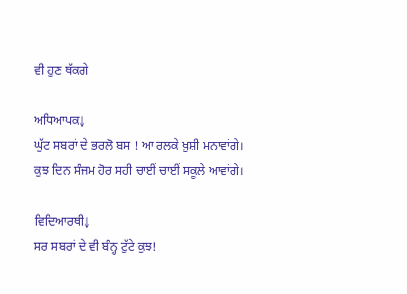ਵੀ ਹੁਣ ਥੱਕਗੇ

ਅਧਿਆਪਕ↓
ਘੁੱਟ ਸਬਰਾਂ ਦੇ ਭਰਲੋ ਬਸ ! ਆ ਰਲਕੇ ਖ਼ੁਸ਼ੀ ਮਨਾਵਾਂਗੇ।
ਕੁਝ ਦਿਨ ਸੰਜਮ ਹੋਰ ਸਹੀ ਚਾਈਂ ਚਾਈਂ ਸਕੂਲੇ ਆਵਾਂਗੇ।

ਵਿਦਿਆਰਥੀ↓
ਸਰ ਸਬਰਾਂ ਦੇ ਵੀ ਬੰਨ੍ਹ ਟੁੱਟੇ ਕੁਝ!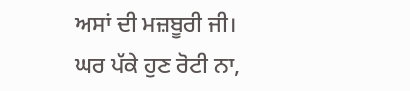ਅਸਾਂ ਦੀ ਮਜ਼ਬੂਰੀ ਜੀ।
ਘਰ ਪੱਕੇ ਹੁਣ ਰੋਟੀ ਨਾ,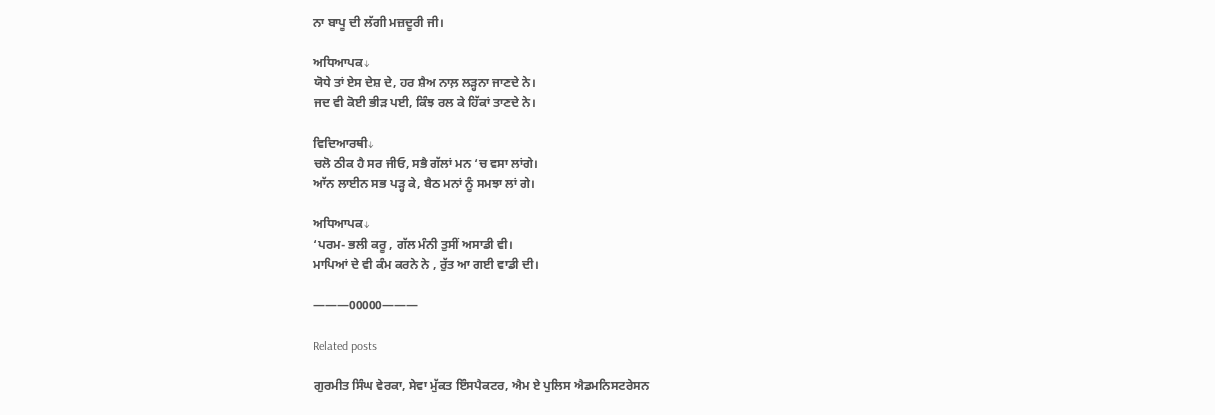ਨਾ ਬਾਪੂ ਦੀ ਲੱਗੀ ਮਜ਼ਦੂਰੀ ਜੀ।

ਅਧਿਆਪਕ↓
ਯੋਧੇ ਤਾਂ ਏਸ ਦੇਸ਼ ਦੇ, ਹਰ ਸ਼ੈਅ ਨਾਲ਼ ਲੜ੍ਹਨਾ ਜਾਣਦੇ ਨੇ।
ਜਦ ਵੀ ਕੋਈ ਭੀੜ ਪਈ, ਕਿੰਝ ਰਲ ਕੇ ਹਿੱਕਾਂ ਤਾਣਦੇ ਨੇ।

ਵਿਦਿਆਰਥੀ↓
ਚਲੋ ਠੀਕ ਹੈ ਸਰ ਜੀਓ, ਸਭੈ ਗੱਲਾਂ ਮਨ ‘ਚ ਵਸਾ ਲਾਂਗੇ।
ਆੱਨ ਲਾਈਨ ਸਭ ਪੜ੍ਹ ਕੇ, ਬੈਠ ਮਨਾਂ ਨੂੰ ਸਮਝਾ ਲਾਂ ਗੇ।

ਅਧਿਆਪਕ↓
‘ਪਰਮ- ਭਲੀ ਕਰੂ , ਗੱਲ ਮੰਨੀ ਤੁਸੀਂ ਅਸਾਡੀ ਵੀ।
ਮਾਪਿਆਂ ਦੇ ਵੀ ਕੰਮ ਕਰਨੇ ਨੇ , ਰੁੱਤ ਆ ਗਈ ਵਾਡੀ ਦੀ।

———00000———

Related posts

ਗੁਰਮੀਤ ਸਿੰਘ ਵੇਰਕਾ, ਸੇਵਾ ਮੁੱਕਤ ਇੰਸਪੈਕਟਰ, ਐਮ ਏ ਪੁਲਿਸ ਐਡਮਨਿਸਟਰੇਸਨ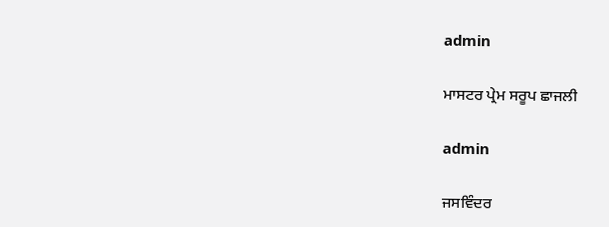admin

ਮਾਸਟਰ ਪ੍ਰੇਮ ਸਰੂਪ ਛਾਜਲੀ

admin

ਜਸਵਿੰਦਰ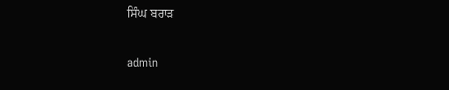ਸਿੰਘ ਬਰਾੜ

admin